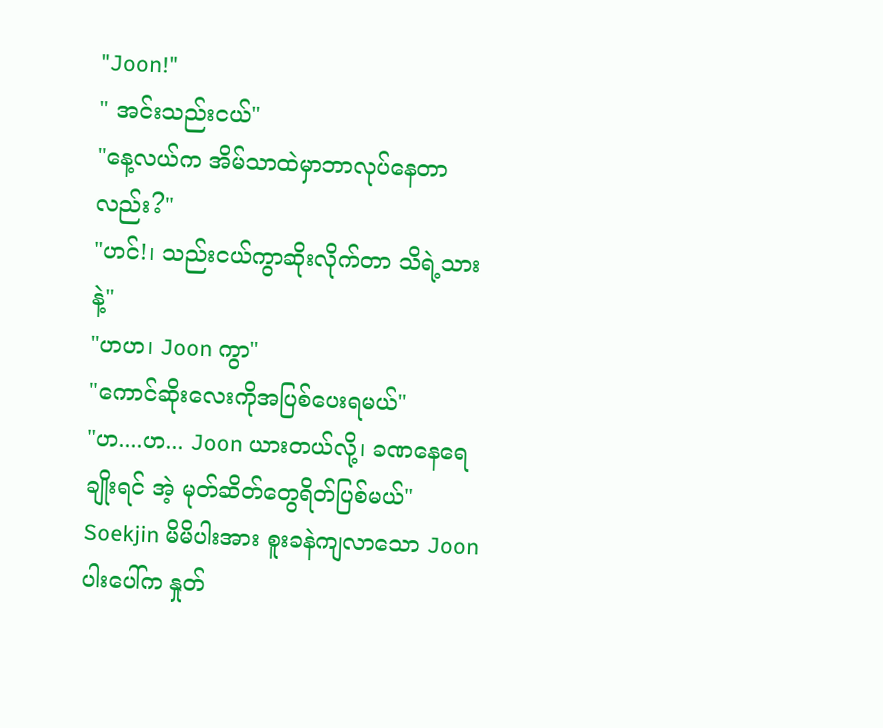"Joon!"
" အင်းသည်းငယ်"
"နေ့လယ်က အိမ်သာထဲမှာဘာလုပ်နေတာလည်း?"
"ဟင်!၊ သည်းငယ်ကွာဆိုးလိုက်တာ သိရဲ့သားနဲ့"
"ဟဟ၊ Joon ကွာ"
"ကောင်ဆိုးလေးကိုအပြစ်ပေးရမယ်"
"ဟ....ဟ... Joon ယားတယ်လို့၊ ခဏနေရေချိုးရင် အဲ့ မုတ်ဆိတ်တွေရိတ်ပြစ်မယ်" Soekjin မိမိပါးအား စူးခနဲကျလာသော Joon ပါးပေါ်က နှုတ်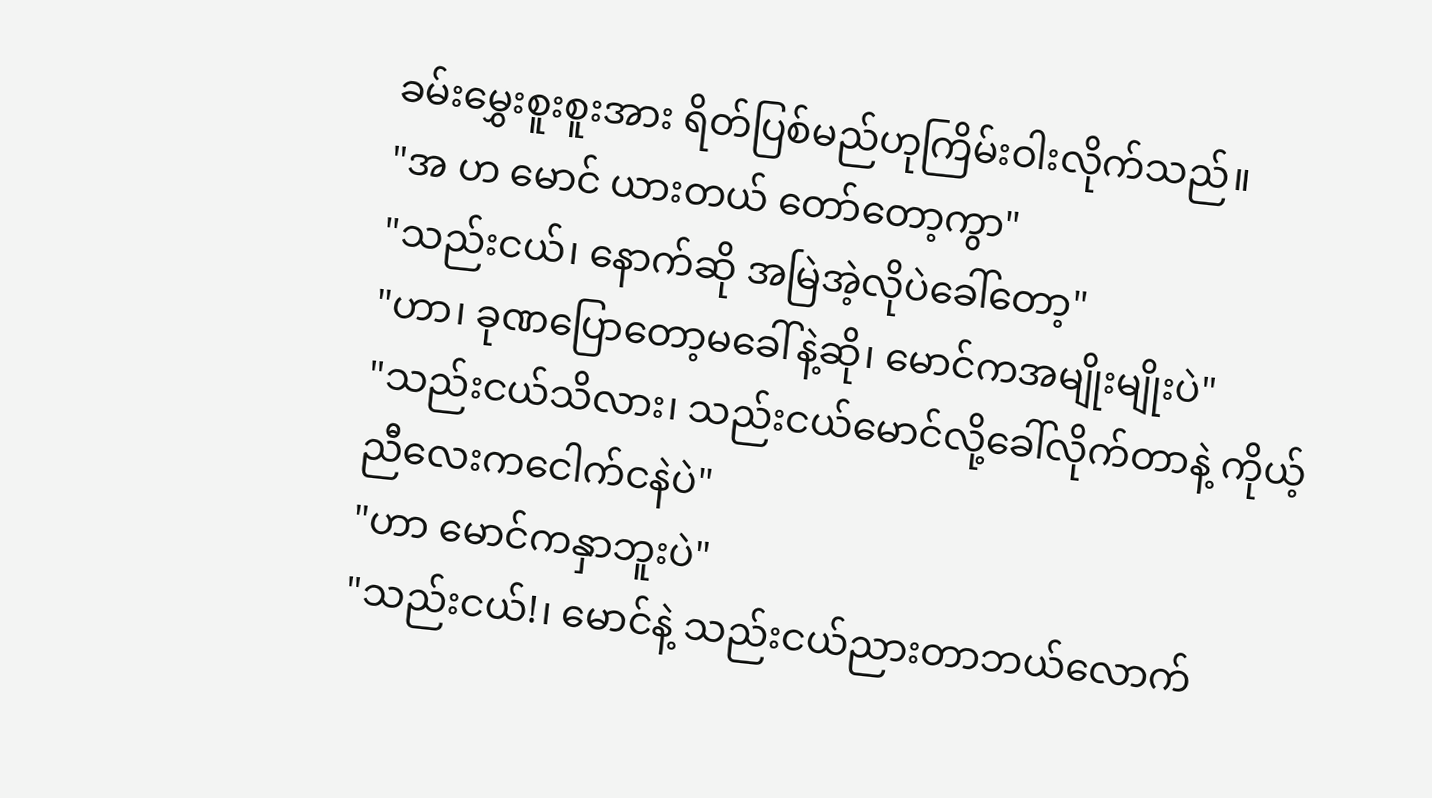ခမ်းမွှေးစူးစူးအား ရိတ်ပြစ်မည်ဟုကြိမ်းဝါးလိုက်သည်။
"အ ဟ မောင် ယားတယ် တော်တော့ကွာ"
"သည်းငယ်၊ နောက်ဆို အမြဲအဲ့လိုပဲခေါ်တော့"
"ဟာ၊ ခုဏပြောတော့မခေါ်နဲ့ဆို၊ မောင်ကအမျိုးမျိုးပဲ"
"သည်းငယ်သိလား၊ သည်းငယ်မောင်လို့ခေါ်လိုက်တာနဲ့ ကိုယ့်ညီလေးကငေါက်ငနဲပဲ"
"ဟာ မောင်ကနှာဘူးပဲ"
"သည်းငယ်!၊ မောင်နဲ့ သည်းငယ်ညားတာဘယ်လောက်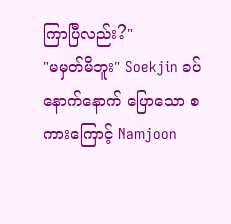ကြာပြီလည်း?"
"မမှတ်မိဘူး" Soekjin ခပ်နောက်နောက် ပြောသော စကားကြောင့် Namjoon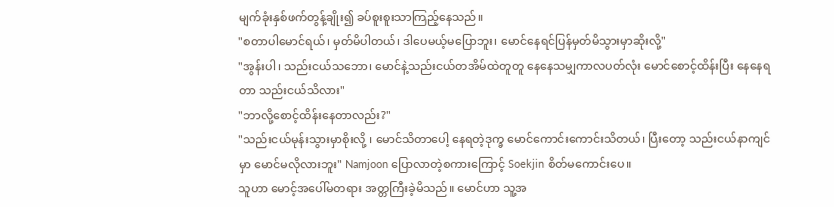မျက်ခုံးနှစ်ဖက်တွန့်ချိုး၍ ခပ်စူးစူးသာကြည့်နေသည်။
"စတာပါမောင်ရယ်၊ မှတ်မိပါတယ်၊ ဒါပေမယ့်မပြောဘူး၊ မောင်နေရင်ပြန်မှတ်မိသွားမှာဆိုးလို့"
"အွန်းပါ၊ သည်းငယ်သဘော၊ မောင်နဲ့သည်းငယ်တအိမ်ထဲတူတူ နေနေသမျှကာလပတ်လုံး မောင်စောင့်ထိန်းပြီး နေနေရတာ သည်းငယ်သိလား"
"ဘာလို့စောင့်ထိန်းနေတာလည်း?"
"သည်းငယ်မုန်းသွားမှာစိုးလို့ ၊ မောင်သိတာပေါ့ နေရတဲ့ဒုက္ခ မောင်ကောင်းကောင်းသိတယ်၊ ပြီးတော့ သည်းငယ်နာကျင်မှာ မောင်မလိုလားဘူး" Namjoon ပြောလာတဲ့စကားကြောင့် Soekjin စိတ်မကောင်းပေ။
သူဟာ မောင့်အပေါ်မတရား အတ္တကြီးခဲ့မိသည်။ မောင်ဟာ သူ့အ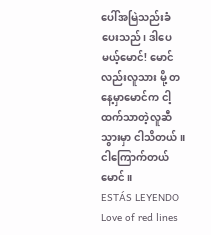ပေါ်အမြဲသည်းခံပေးသည်၊ ဒါပေမယ့်မောင်! မောင်လည်းလူသား မို့ တနေ့မှာမောင်က ငါ့ထက်သာတဲ့လူဆီသွားမှာ ငါသိတယ်။ ငါကြောက်တယ်မောင်။
ESTÁS LEYENDO
Love of red lines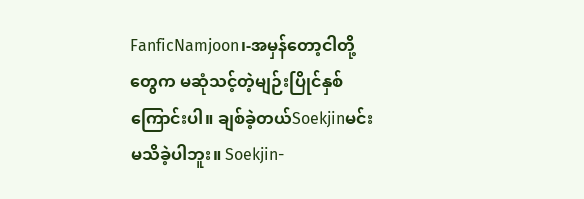FanficNamjoon၊-အမှန်တော့ငါတို့တွေက မဆုံသင့်တဲ့မျဉ်းပြိုင်နှစ်ကြောင်းပါ။ ချစ်ခဲ့တယ်Soekjinမင်းမသိခဲ့ပါဘူး။ Soekjin-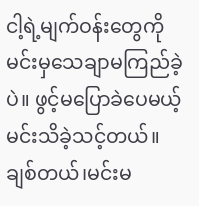ငါ့ရဲ့မျက်ဝန်းတွေကိုမင်းမှသေချာမကြည်ခဲ့ပဲ။ ဖွင့်မပြောခဲပေမယ့် မင်းသိခဲ့သင့်တယ်။ ချစ်တယ်၊မင်းမ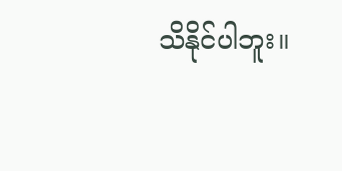သိနိုင်ပါဘူး။